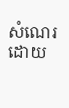សំណេរដោយ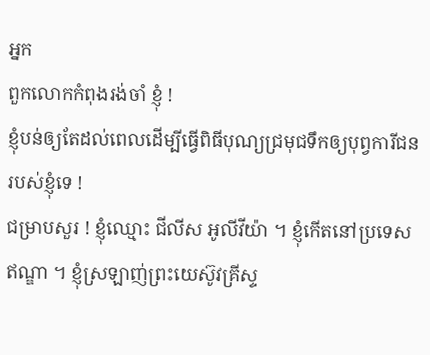អ្នក
ពួកលោកកំពុងរង់ចាំ ខ្ញុំ !
ខ្ញុំបន់ឲ្យតែដល់ពេលដើម្បីធ្វើពិធីបុណ្យជ្រមុជទឹកឲ្យបុព្វការីជនរបស់ខ្ញុំទេ !
ជម្រាបសួរ ! ខ្ញុំឈ្មោះ ជីលីស អូលីវីយ៉ា ។ ខ្ញុំកើតនៅប្រទេសឥណ្ឌា ។ ខ្ញុំស្រឡាញ់ព្រះយេស៊ូវគ្រីស្ទ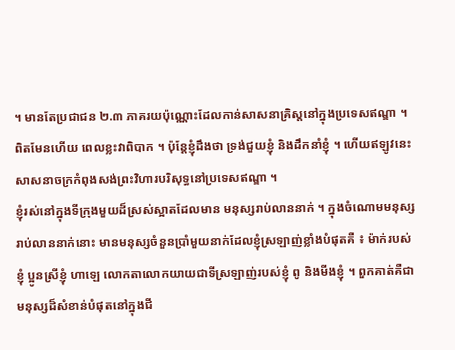។ មានតែប្រជាជន ២.៣ ភាគរយប៉ុណ្ណោះដែលកាន់សាសនាគ្រិស្តនៅក្នុងប្រទេសឥណ្ឌា ។ ពិតមែនហើយ ពេលខ្លះវាពិបាក ។ ប៉ុន្តែខ្ញុំដឹងថា ទ្រង់ជួយខ្ញុំ និងដឹកនាំខ្ញុំ ។ ហើយឥឡូវនេះសាសនាចក្រកំពុងសង់ព្រះវិហារបរិសុទ្ធនៅប្រទេសឥណ្ឌា ។
ខ្ញុំរស់នៅក្នុងទីក្រុងមួយដ៏ស្រស់ស្អាតដែលមាន មនុស្សរាប់លាននាក់ ។ ក្នុងចំណោមមនុស្សរាប់លាននាក់នោះ មានមនុស្សចំនួនប្រាំមួយនាក់ដែលខ្ញុំស្រឡាញ់ខ្លាំងបំផុតគឺ ៖ ម៉ាក់របស់ខ្ញុំ ប្អូនស្រីខ្ញុំ ហាឡេ លោកតាលោកយាយជាទីស្រឡាញ់របស់ខ្ញុំ ពូ និងមីងខ្ញុំ ។ ពួកគាត់គឺជាមនុស្សដ៏សំខាន់បំផុតនៅក្នុងជី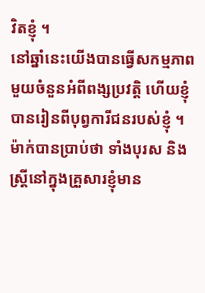វិតខ្ញុំ ។
នៅឆ្នាំនេះយើងបានធ្វើសកម្មភាពមួយចំនួនអំពីពង្សប្រវត្តិ ហើយខ្ញុំបានរៀនពីបុព្វការីជនរបស់ខ្ញុំ ។ ម៉ាក់បានប្រាប់ថា ទាំងបុរស និងស្ត្រីនៅក្នុងគ្រួសារខ្ញុំមាន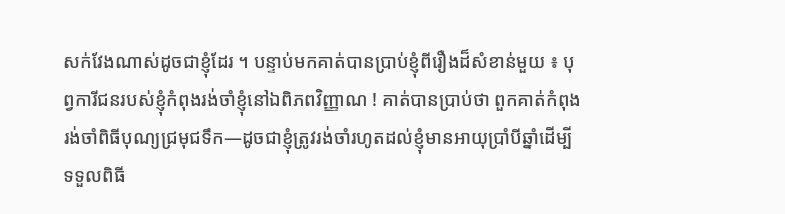សក់វែងណាស់ដូចជាខ្ញុំដែរ ។ បន្ទាប់មកគាត់បានប្រាប់ខ្ញុំពីរឿងដ៏សំខាន់មួយ ៖ បុព្វការីជនរបស់ខ្ញុំកំពុងរង់ចាំខ្ញុំនៅឯពិភពវិញ្ញាណ ! គាត់បានប្រាប់ថា ពួកគាត់កំពុងរង់ចាំពិធីបុណ្យជ្រមុជទឹក—ដូចជាខ្ញុំត្រូវរង់ចាំរហូតដល់ខ្ញុំមានអាយុប្រាំបីឆ្នាំដើម្បីទទួលពិធី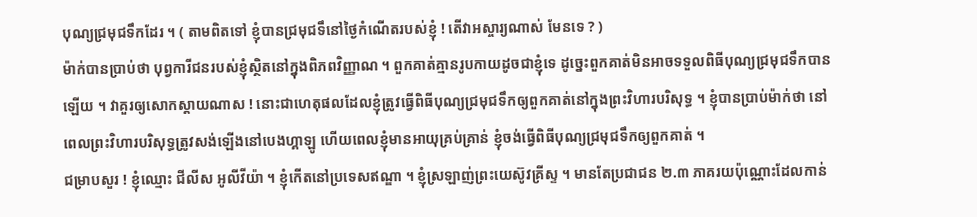បុណ្យជ្រមុជទឹកដែរ ។ ( តាមពិតទៅ ខ្ញុំបានជ្រមុជទឹនៅថ្ងៃកំណើតរបស់ខ្ញុំ ! តើវាអស្ចារ្យណាស់ មែនទេ ? )
ម៉ាក់បានប្រាប់ថា បុព្វការីជនរបស់ខ្ញុំស្ថិតនៅក្នុងពិភពវិញ្ញាណ ។ ពួកគាត់គ្មានរូបកាយដូចជាខ្ញុំទេ ដូច្នេះពួកគាត់មិនអាចទទួលពិធីបុណ្យជ្រមុជទឹកបានឡើយ ។ វាគួរឲ្យសោកស្ដាយណាស ! នោះជាហេតុផលដែលខ្ញុំត្រូវធ្វើពិធីបុណ្យជ្រមុជទឹកឲ្យពួកគាត់នៅក្នុងព្រះវិហារបរិសុទ្ធ ។ ខ្ញុំបានប្រាប់ម៉ាក់ថា នៅពេលព្រះវិហារបរិសុទ្ធត្រូវសង់ឡើងនៅបេងហ្គាឡូ ហើយពេលខ្ញុំមានអាយុគ្រប់គ្រាន់ ខ្ញុំចង់ធ្វើពិធីបុណ្យជ្រមុជទឹកឲ្យពួកគាត់ ។
ជម្រាបសួរ ! ខ្ញុំឈ្មោះ ជីលីស អូលីវីយ៉ា ។ ខ្ញុំកើតនៅប្រទេសឥណ្ឌា ។ ខ្ញុំស្រឡាញ់ព្រះយេស៊ូវគ្រីស្ទ ។ មានតែប្រជាជន ២.៣ ភាគរយប៉ុណ្ណោះដែលកាន់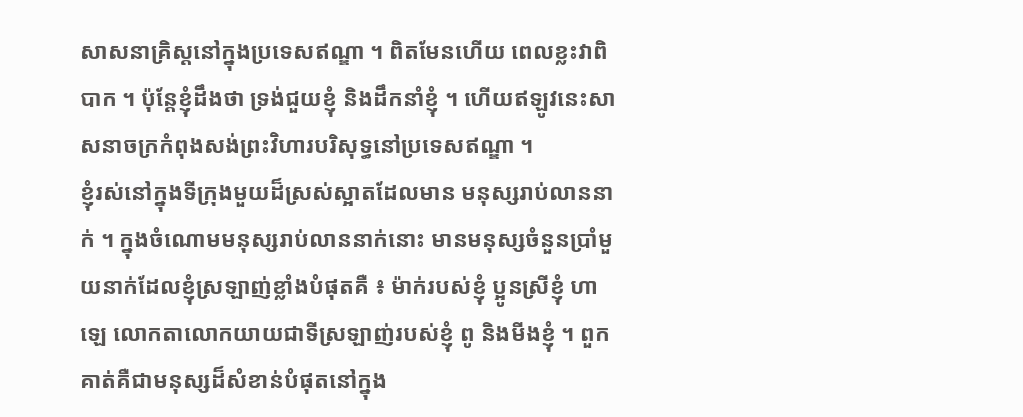សាសនាគ្រិស្តនៅក្នុងប្រទេសឥណ្ឌា ។ ពិតមែនហើយ ពេលខ្លះវាពិបាក ។ ប៉ុន្តែខ្ញុំដឹងថា ទ្រង់ជួយខ្ញុំ និងដឹកនាំខ្ញុំ ។ ហើយឥឡូវនេះសាសនាចក្រកំពុងសង់ព្រះវិហារបរិសុទ្ធនៅប្រទេសឥណ្ឌា ។
ខ្ញុំរស់នៅក្នុងទីក្រុងមួយដ៏ស្រស់ស្អាតដែលមាន មនុស្សរាប់លាននាក់ ។ ក្នុងចំណោមមនុស្សរាប់លាននាក់នោះ មានមនុស្សចំនួនប្រាំមួយនាក់ដែលខ្ញុំស្រឡាញ់ខ្លាំងបំផុតគឺ ៖ ម៉ាក់របស់ខ្ញុំ ប្អូនស្រីខ្ញុំ ហាឡេ លោកតាលោកយាយជាទីស្រឡាញ់របស់ខ្ញុំ ពូ និងមីងខ្ញុំ ។ ពួកគាត់គឺជាមនុស្សដ៏សំខាន់បំផុតនៅក្នុង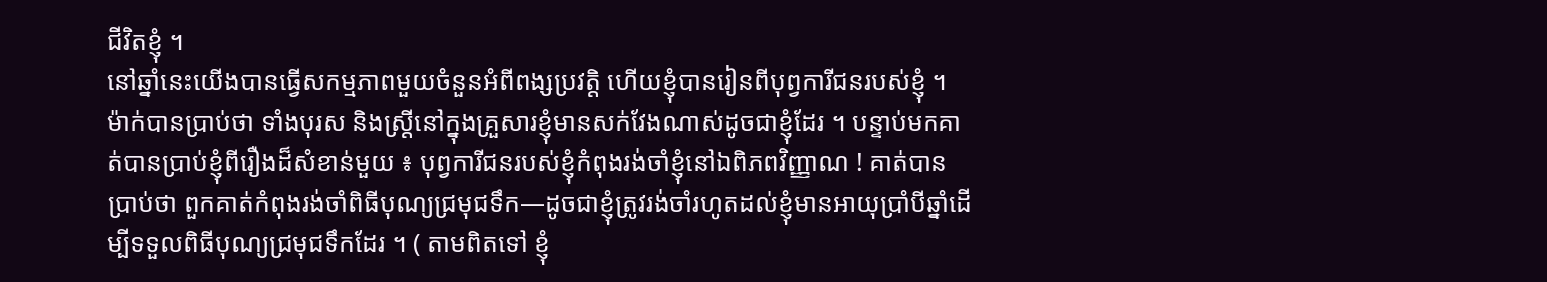ជីវិតខ្ញុំ ។
នៅឆ្នាំនេះយើងបានធ្វើសកម្មភាពមួយចំនួនអំពីពង្សប្រវត្តិ ហើយខ្ញុំបានរៀនពីបុព្វការីជនរបស់ខ្ញុំ ។ ម៉ាក់បានប្រាប់ថា ទាំងបុរស និងស្ត្រីនៅក្នុងគ្រួសារខ្ញុំមានសក់វែងណាស់ដូចជាខ្ញុំដែរ ។ បន្ទាប់មកគាត់បានប្រាប់ខ្ញុំពីរឿងដ៏សំខាន់មួយ ៖ បុព្វការីជនរបស់ខ្ញុំកំពុងរង់ចាំខ្ញុំនៅឯពិភពវិញ្ញាណ ! គាត់បានប្រាប់ថា ពួកគាត់កំពុងរង់ចាំពិធីបុណ្យជ្រមុជទឹក—ដូចជាខ្ញុំត្រូវរង់ចាំរហូតដល់ខ្ញុំមានអាយុប្រាំបីឆ្នាំដើម្បីទទួលពិធីបុណ្យជ្រមុជទឹកដែរ ។ ( តាមពិតទៅ ខ្ញុំ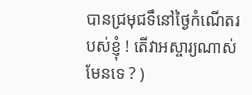បានជ្រមុជទឹនៅថ្ងៃកំណើតរបស់ខ្ញុំ ! តើវាអស្ចារ្យណាស់ មែនទេ ? )